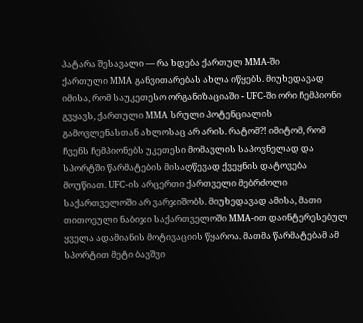პატარა შესავალი — რა ხდება ქართულ MMA-ში
ქართული MMA განვითარებას ახლა იწყებს. მიუხედავად იმისა, რომ საუკეთესო ორგანიზაციაში - UFC-ში ორი ჩემპიონი გვყავს, ქართული MMA სრული პოტენციალის გამოვლენასთან ახლოსაც არ არის. რატომ?! იმიტომ, რომ ჩვენს ჩემპიონებს უკეთესი მომავლის საპოვნელად და სპორტში წარმატების მისაღწევად ქვეყნის დატოვება მოუწიათ. UFC-ის არცერთი ქართველი მებრძოლი საქართველოში არ ვარჯიშობს. მიუხედავად ამისა, მათი თითოეული ნაბიჯი საქართველოში MMA-ით დაინტერესებულ ყველა ადამიანის მოტივაციის წყაროა. მათმა წარმატებამ ამ სპორტით მეტი ბავშვი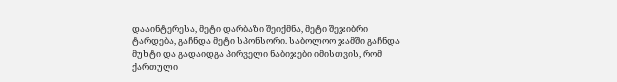დააინტერესა, მეტი დარბაზი შეიქმნა, მეტი შეჯიბრი ტარდება, გაჩნდა მეტი სპონსორი. საბოლოო ჯამში გაჩნდა მუხტი და გადაიდგა პირველი ნაბიჯები იმისთვის, რომ ქართული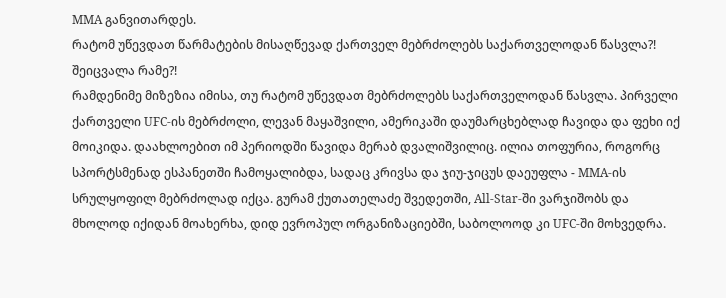MMA განვითარდეს.
რატომ უწევდათ წარმატების მისაღწევად ქართველ მებრძოლებს საქართველოდან წასვლა?! შეიცვალა რამე?!
რამდენიმე მიზეზია იმისა, თუ რატომ უწევდათ მებრძოლებს საქართველოდან წასვლა. პირველი ქართველი UFC-ის მებრძოლი, ლევან მაყაშვილი, ამერიკაში დაუმარცხებლად ჩავიდა და ფეხი იქ მოიკიდა. დაახლოებით იმ პერიოდში წავიდა მერაბ დვალიშვილიც. ილია თოფურია, როგორც სპორტსმენად ესპანეთში ჩამოყალიბდა, სადაც კრივსა და ჯიუ-ჯიცუს დაეუფლა - MMA-ის სრულყოფილ მებრძოლად იქცა. გურამ ქუთათელაძე შვედეთში, All-Star-ში ვარჯიშობს და მხოლოდ იქიდან მოახერხა, დიდ ევროპულ ორგანიზაციებში, საბოლოოდ კი UFC-ში მოხვედრა.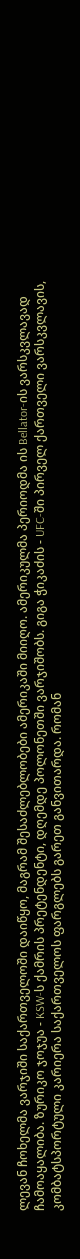ლევან ჩოხელმა ვარჯიში საქართველოში დაიწყო, მაგრამ შესაძლებლობები ამერიკაში მიიღო. ამერიკულმა პერიოდმა ის Bellator-ის ვარსკვლავად ჩამოაყალიბა. ზურიკო ჯოჯუა - KSW-ს ქამრის პრეტენდენტი, დღემდე პოლონეთში ვარჯიშობს. გიგა ჭიკაძის - UFC-ში პირველ ქართველი ვარსკვლავის, კომბატსპორტული კარიერა საქართველოს ფარგლებს გარეთ განვითარდა. რომან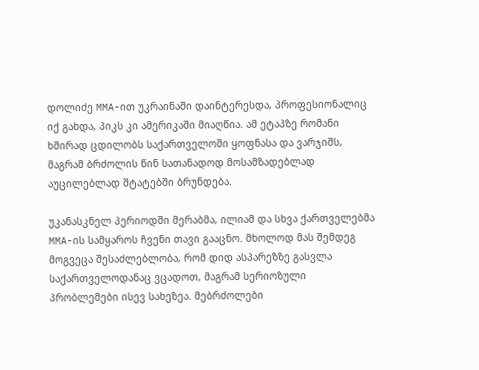დოლიძე MMA-ით უკრაინაში დაინტერესდა, პროფესიონალიც იქ გახდა, პიკს კი ამერიკაში მიაღწია. ამ ეტაპზე რომანი ხშირად ცდილობს საქართველოში ყოფნასა და ვარჯიშს, მაგრამ ბრძოლის წინ სათანადოდ მოსამზადებლად აუცილებლად შტატებში ბრუნდება.

უკანასკნელ პერიოდში მერაბმა, ილიამ და სხვა ქართველებმა MMA-ის სამყაროს ჩვენი თავი გააცნო. მხოლოდ მას შემდეგ მოგვეცა შესაძლებლობა, რომ დიდ ასპარეზზე გასვლა საქართველოდანაც ვცადოთ, მაგრამ სერიოზული პრობლემები ისევ სახეზეა. მებრძოლები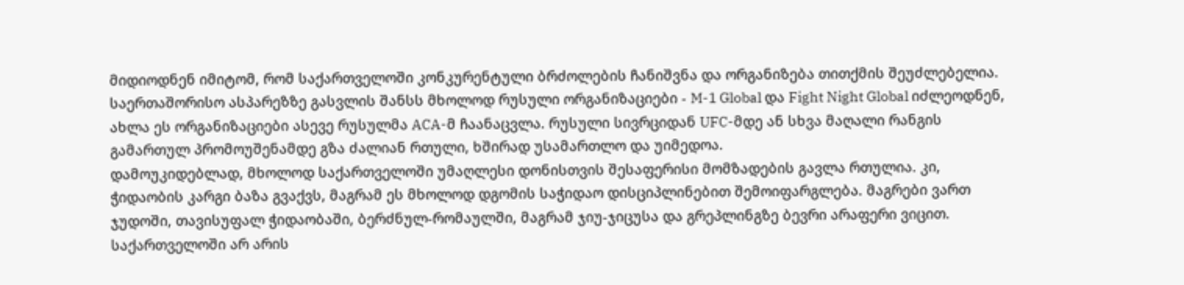მიდიოდნენ იმიტომ, რომ საქართველოში კონკურენტული ბრძოლების ჩანიშვნა და ორგანიზება თითქმის შეუძლებელია. საერთაშორისო ასპარეზზე გასვლის შანსს მხოლოდ რუსული ორგანიზაციები - M-1 Global და Fight Night Global იძლეოდნენ, ახლა ეს ორგანიზაციები ასევე რუსულმა ACA-მ ჩაანაცვლა. რუსული სივრციდან UFC-მდე ან სხვა მაღალი რანგის გამართულ პრომოუშენამდე გზა ძალიან რთული, ხშირად უსამართლო და უიმედოა.
დამოუკიდებლად, მხოლოდ საქართველოში უმაღლესი დონისთვის შესაფერისი მომზადების გავლა რთულია. კი, ჭიდაობის კარგი ბაზა გვაქვს, მაგრამ ეს მხოლოდ დგომის საჭიდაო დისციპლინებით შემოიფარგლება. მაგრები ვართ ჯუდოში, თავისუფალ ჭიდაობაში, ბერძნულ-რომაულში, მაგრამ ჯიუ-ჯიცუსა და გრეპლინგზე ბევრი არაფერი ვიცით.
საქართველოში არ არის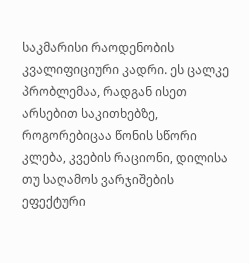საკმარისი რაოდენობის კვალიფიციური კადრი. ეს ცალკე პრობლემაა, რადგან ისეთ არსებით საკითხებზე, როგორებიცაა წონის სწორი კლება, კვების რაციონი, დილისა თუ საღამოს ვარჯიშების ეფექტური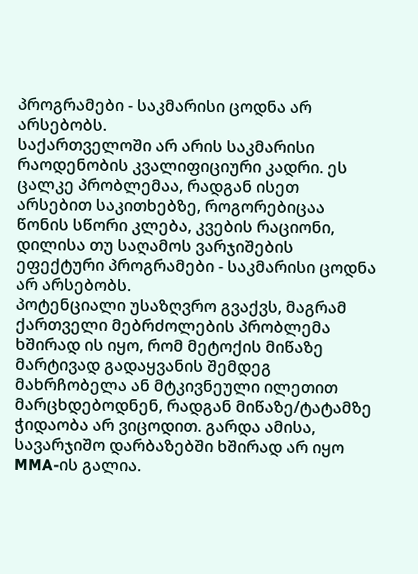პროგრამები - საკმარისი ცოდნა არ არსებობს.
საქართველოში არ არის საკმარისი რაოდენობის კვალიფიციური კადრი. ეს ცალკე პრობლემაა, რადგან ისეთ არსებით საკითხებზე, როგორებიცაა წონის სწორი კლება, კვების რაციონი, დილისა თუ საღამოს ვარჯიშების ეფექტური პროგრამები - საკმარისი ცოდნა არ არსებობს.
პოტენციალი უსაზღვრო გვაქვს, მაგრამ ქართველი მებრძოლების პრობლემა ხშირად ის იყო, რომ მეტოქის მიწაზე მარტივად გადაყვანის შემდეგ მახრჩობელა ან მტკივნეული ილეთით მარცხდებოდნენ, რადგან მიწაზე/ტატამზე ჭიდაობა არ ვიცოდით. გარდა ამისა, სავარჯიშო დარბაზებში ხშირად არ იყო MMA-ის გალია.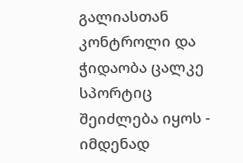გალიასთან კონტროლი და ჭიდაობა ცალკე სპორტიც შეიძლება იყოს - იმდენად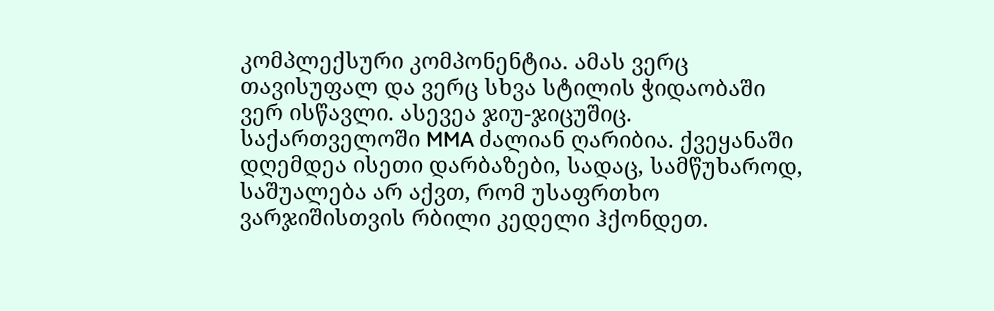კომპლექსური კომპონენტია. ამას ვერც თავისუფალ და ვერც სხვა სტილის ჭიდაობაში ვერ ისწავლი. ასევეა ჯიუ-ჯიცუშიც.
საქართველოში MMA ძალიან ღარიბია. ქვეყანაში დღემდეა ისეთი დარბაზები, სადაც, სამწუხაროდ, საშუალება არ აქვთ, რომ უსაფრთხო ვარჯიშისთვის რბილი კედელი ჰქონდეთ.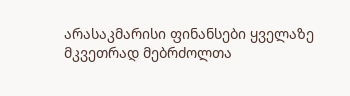არასაკმარისი ფინანსები ყველაზე მკვეთრად მებრძოლთა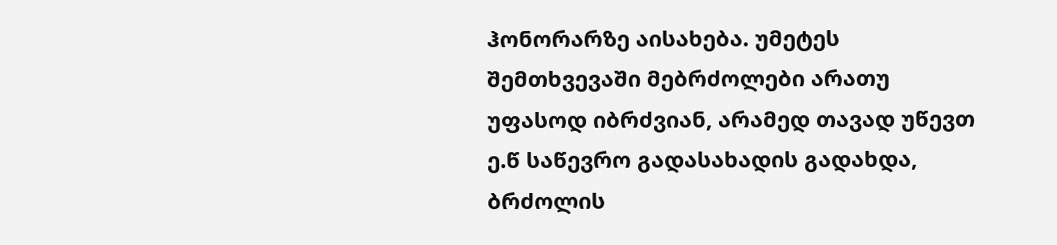ჰონორარზე აისახება. უმეტეს შემთხვევაში მებრძოლები არათუ უფასოდ იბრძვიან, არამედ თავად უწევთ ე.წ საწევრო გადასახადის გადახდა, ბრძოლის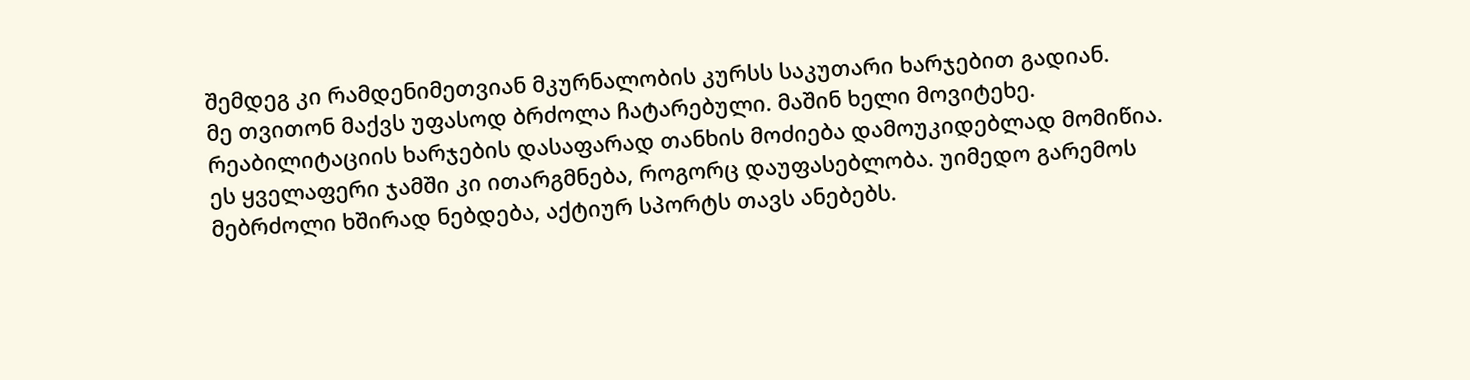შემდეგ კი რამდენიმეთვიან მკურნალობის კურსს საკუთარი ხარჯებით გადიან.
მე თვითონ მაქვს უფასოდ ბრძოლა ჩატარებული. მაშინ ხელი მოვიტეხე. რეაბილიტაციის ხარჯების დასაფარად თანხის მოძიება დამოუკიდებლად მომიწია. ეს ყველაფერი ჯამში კი ითარგმნება, როგორც დაუფასებლობა. უიმედო გარემოს მებრძოლი ხშირად ნებდება, აქტიურ სპორტს თავს ანებებს.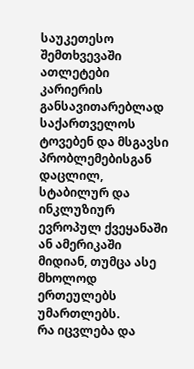საუკეთესო შემთხვევაში ათლეტები კარიერის განსავითარებლად საქართველოს ტოვებენ და მსგავსი პრობლემებისგან დაცლილ, სტაბილურ და ინკლუზიურ ევროპულ ქვეყანაში ან ამერიკაში მიდიან, თუმცა ასე მხოლოდ ერთეულებს უმართლებს.
რა იცვლება და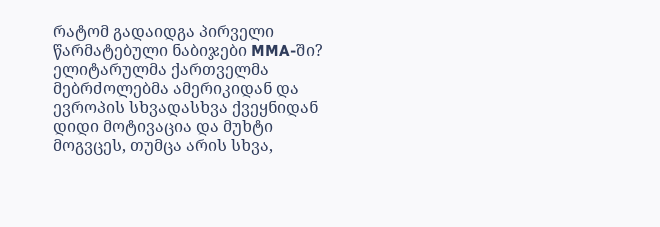რატომ გადაიდგა პირველი წარმატებული ნაბიჯები MMA-ში?
ელიტარულმა ქართველმა მებრძოლებმა ამერიკიდან და ევროპის სხვადასხვა ქვეყნიდან დიდი მოტივაცია და მუხტი მოგვცეს, თუმცა არის სხვა,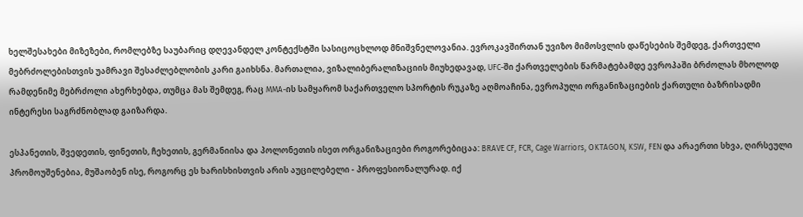ხელშესახები მიზეზები, რომლებზე საუბარიც დღევანდელ კონტექსტში სასიცოცხლოდ მნიშვნელოვანია. ევროკავშირთან უვიზო მიმოსვლის დაწესების შემდეგ, ქართველი მებრძოლებისთვის უამრავი შესაძლებლობის კარი გაიხსნა. მართალია, ვიზალიბერალიზაციის მიუხედავად, UFC-ში ქართველების წარმატებამდე ევროპაში ბრძოლას მხოლოდ რამდენიმე მებრძოლი ახერხებდა, თუმცა მას შემდეგ, რაც MMA-ის სამყარომ საქართველო სპორტის რუკაზე აღმოაჩინა, ევროპული ორგანიზაციების ქართული ბაზრისადმი ინტერესი საგრძნობლად გაიზარდა.

ესპანეთის, შვედეთის, ფინეთის, ჩეხეთის, გერმანიისა და პოლონეთის ისეთ ორგანიზაციები როგორებიცაა: BRAVE CF, FCR, Cage Warriors, OKTAGON, KSW, FEN და არაერთი სხვა, ღირსეული პრომოუშენებია, მუშაობენ ისე, როგორც ეს ხარისხისთვის არის აუცილებელი - პროფესიონალურად. იქ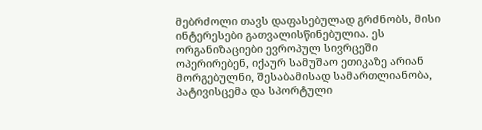მებრძოლი თავს დაფასებულად გრძნობს, მისი ინტერესები გათვალისწინებულია. ეს ორგანიზაციები ევროპულ სივრცეში ოპერირებენ, იქაურ სამუშაო ეთიკაზე არიან მორგებულნი, შესაბამისად სამართლიანობა, პატივისცემა და სპორტული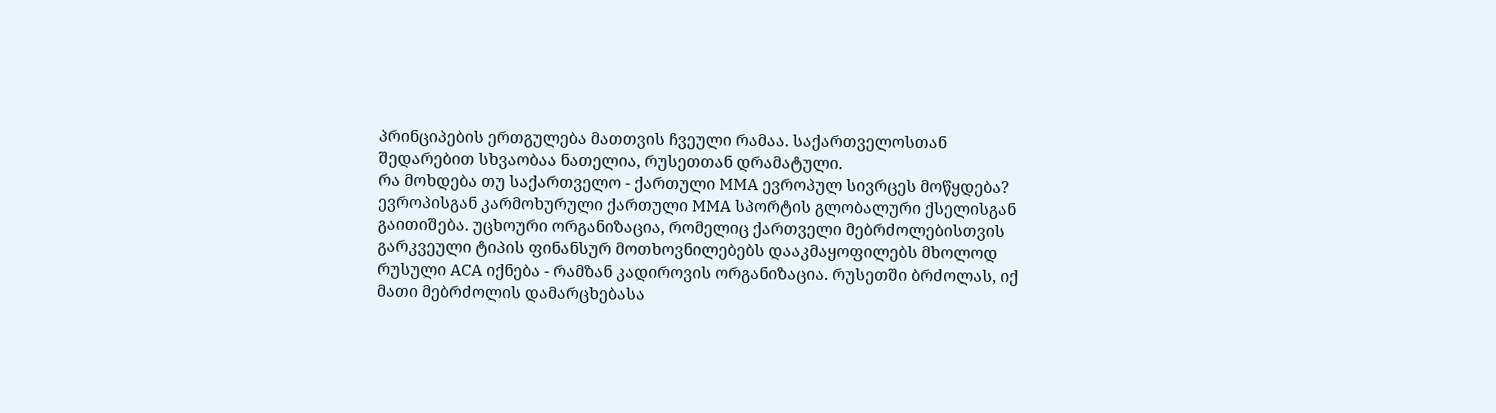პრინციპების ერთგულება მათთვის ჩვეული რამაა. საქართველოსთან შედარებით სხვაობაა ნათელია, რუსეთთან დრამატული.
რა მოხდება თუ საქართველო - ქართული MMA ევროპულ სივრცეს მოწყდება?
ევროპისგან კარმოხურული ქართული MMA სპორტის გლობალური ქსელისგან გაითიშება. უცხოური ორგანიზაცია, რომელიც ქართველი მებრძოლებისთვის გარკვეული ტიპის ფინანსურ მოთხოვნილებებს დააკმაყოფილებს მხოლოდ რუსული ACA იქნება - რამზან კადიროვის ორგანიზაცია. რუსეთში ბრძოლას, იქ მათი მებრძოლის დამარცხებასა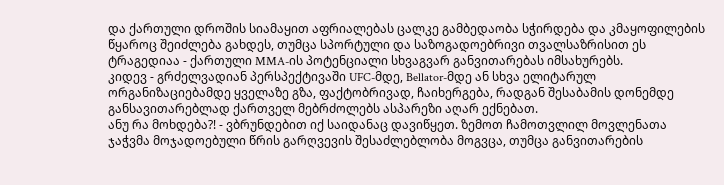და ქართული დროშის სიამაყით აფრიალებას ცალკე გამბედაობა სჭირდება და კმაყოფილების წყაროც შეიძლება გახდეს, თუმცა სპორტული და საზოგადოებრივი თვალსაზრისით ეს ტრაგედიაა - ქართული MMA-ის პოტენციალი სხვაგვარ განვითარებას იმსახურებს.
კიდევ - გრძელვადიან პერსპექტივაში UFC-მდე, Bellator-მდე ან სხვა ელიტარულ ორგანიზაციებამდე ყველაზე გზა, ფაქტობრივად, ჩაიხერგება, რადგან შესაბამის დონემდე განსავითარებლად ქართველ მებრძოლებს ასპარეზი აღარ ექნებათ.
ანუ რა მოხდება?! - ვბრუნდებით იქ საიდანაც დავიწყეთ. ზემოთ ჩამოთვლილ მოვლენათა ჯაჭვმა მოჯადოებული წრის გარღვევის შესაძლებლობა მოგვცა, თუმცა განვითარების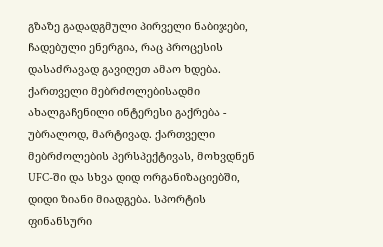გზაზე გადადგმული პირველი ნაბიჯები, ჩადებული ენერგია, რაც პროცესის დასაძრავად გავიღეთ ამაო ხდება. ქართველი მებრძოლებისადმი ახალგაჩენილი ინტერესი გაქრება - უბრალოდ, მარტივად. ქართველი მებრძოლების პერსპექტივას, მოხვდნენ UFC-ში და სხვა დიდ ორგანიზაციებში, დიდი ზიანი მიადგება. სპორტის ფინანსური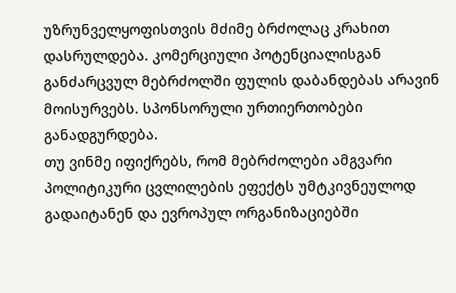უზრუნველყოფისთვის მძიმე ბრძოლაც კრახით დასრულდება. კომერციული პოტენციალისგან განძარცვულ მებრძოლში ფულის დაბანდებას არავინ მოისურვებს. სპონსორული ურთიერთობები განადგურდება.
თუ ვინმე იფიქრებს, რომ მებრძოლები ამგვარი პოლიტიკური ცვლილების ეფექტს უმტკივნეულოდ გადაიტანენ და ევროპულ ორგანიზაციებში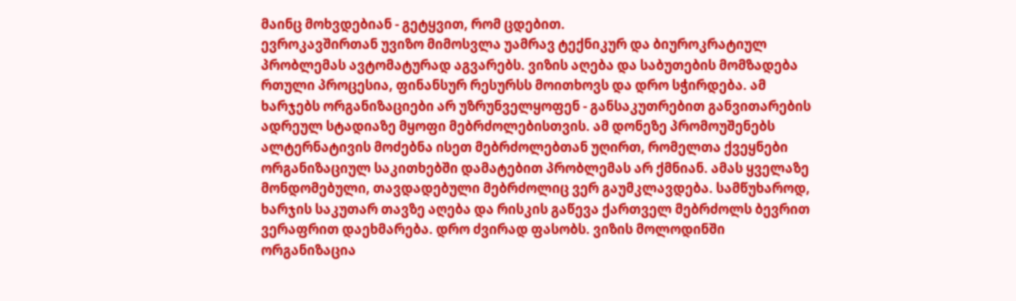მაინც მოხვდებიან - გეტყვით, რომ ცდებით.
ევროკავშირთან უვიზო მიმოსვლა უამრავ ტექნიკურ და ბიუროკრატიულ პრობლემას ავტომატურად აგვარებს. ვიზის აღება და საბუთების მომზადება რთული პროცესია, ფინანსურ რესურსს მოითხოვს და დრო სჭირდება. ამ ხარჯებს ორგანიზაციები არ უზრუნველყოფენ - განსაკუთრებით განვითარების ადრეულ სტადიაზე მყოფი მებრძოლებისთვის. ამ დონეზე პრომოუშენებს ალტერნატივის მოძებნა ისეთ მებრძოლებთან უღირთ, რომელთა ქვეყნები ორგანიზაციულ საკითხებში დამატებით პრობლემას არ ქმნიან. ამას ყველაზე მონდომებული, თავდადებული მებრძოლიც ვერ გაუმკლავდება. სამწუხაროდ, ხარჯის საკუთარ თავზე აღება და რისკის გაწევა ქართველ მებრძოლს ბევრით ვერაფრით დაეხმარება. დრო ძვირად ფასობს. ვიზის მოლოდინში ორგანიზაცია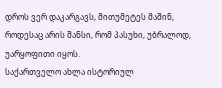დროს ვერ დაკარგავს, მითუმეტეს მაშინ, როდესაც არის შანსი, რომ პასუხი, უბრალოდ, უარყოფითი იყოს.
საქართველო ახლა ისტორიულ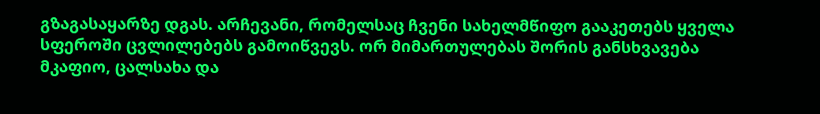გზაგასაყარზე დგას. არჩევანი, რომელსაც ჩვენი სახელმწიფო გააკეთებს ყველა სფეროში ცვლილებებს გამოიწვევს. ორ მიმართულებას შორის განსხვავება მკაფიო, ცალსახა და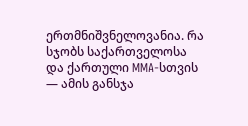ერთმნიშვნელოვანია. რა სჯობს საქართველოსა და ქართული MMA-სთვის — ამის განსჯა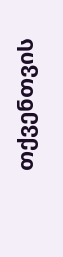თქვენთვის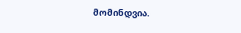მომინდვია.